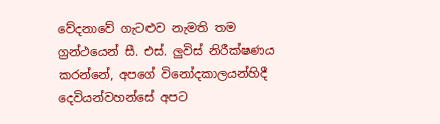වේදනාවේ ගැටළුව නැමති තම ග්‍රන්ථයෙන් සී. එස්. ලුවිස් නිරීක්ෂණය කරන්නේ, අපගේ විනෝදකාලයන්හිදී දෙවියන්වහන්සේ අපට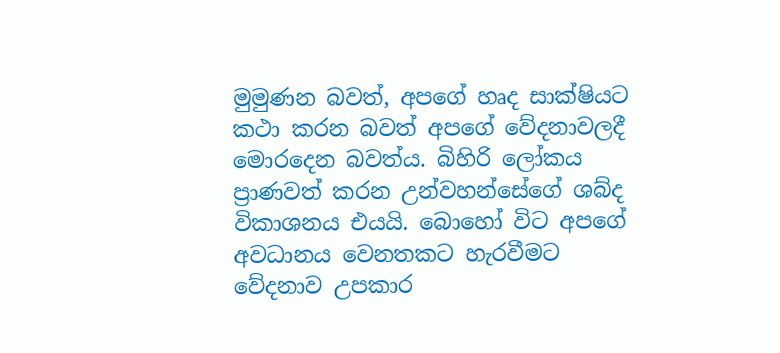මුමුණන බවත්, අපගේ හෘද සාක්ෂියට කථා කරන බවත් අපගේ වේදනාවලදී මොරදෙන බවත්ය. බිහිරි ලෝකය ප්‍රාණවත් කරන උන්වහන්සේගේ ශබ්ද විකාශනය එයයි. බොහෝ විට අපගේ අවධානය වෙනතකට හැරවීමට වේදනාව උපකාර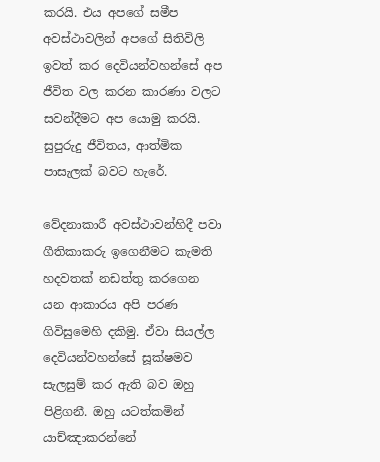කරයි. එය අපගේ සමීප අවස්ථාවලින් අපගේ සිතිවිලි ඉවත් කර දෙවියන්වහන්සේ අප ජීවිත වල කරන කාරණා වලට සවන්දීමට අප යොමු කරයි. සුපුරුදු ජීවිතය, ආත්මික පාසැලක් බවට හැරේ.

වේදනාකාරී අවස්ථාවන්හිදී පවා ගීතිකාකරු ඉගෙනීමට කැමති හදවතක් නඩත්තු කරගෙන යන ආකාරය අපි පරණ ගිවිසුමෙහි දකිමු. ඒවා සියල්ල දෙවියන්වහන්සේ සූක්ෂමව සැලසුම් කර ඇති බව ඔහු පිළිගනී. ඔහු යටත්කමින් යාච්ඤාකරන්නේ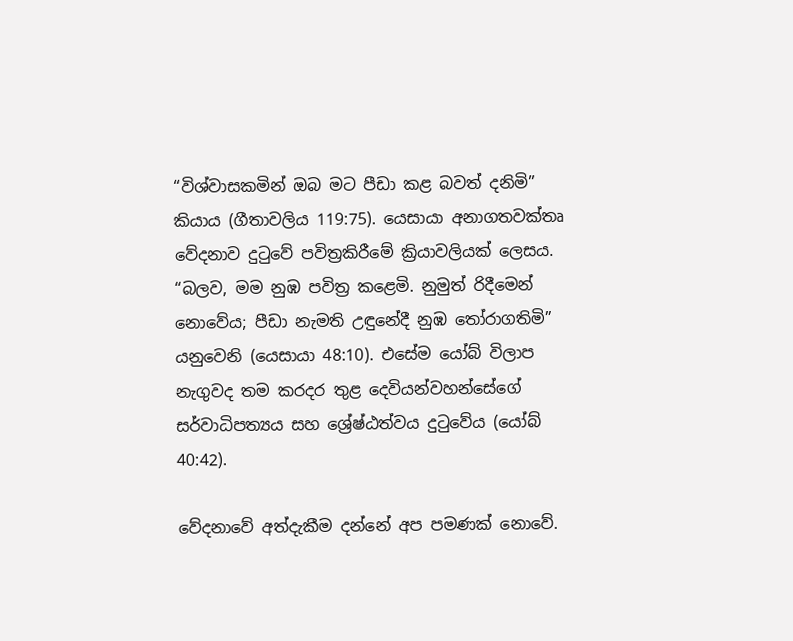“විශ්වාසකමින් ඔබ මට පීඩා කළ බවත් දනිමි” කියාය (ගීතාවලිය 119:75). යෙසායා අනාගතවක්තෘ වේදනාව දුටුවේ පවිත්‍රකිරීමේ ක්‍රියාවලියක් ලෙසය. “බලව, මම නුඹ පවිත්‍ර කළෙමි. නුමුත් රිදීමෙන් නොවේය; පීඩා නැමති උඳුනේදී නුඹ තෝරාගතිමි” යනුවෙනි (යෙසායා 48:10). එසේම යෝබ් විලාප නැගුවද තම කරදර තුළ දෙවියන්වහන්සේගේ සර්වාධිපත්‍යය සහ ශ්‍රේෂ්ඨත්වය දුටුවේය (යෝබ් 40:42).

වේදනාවේ අත්දැකීම දන්නේ අප පමණක් නොවේ.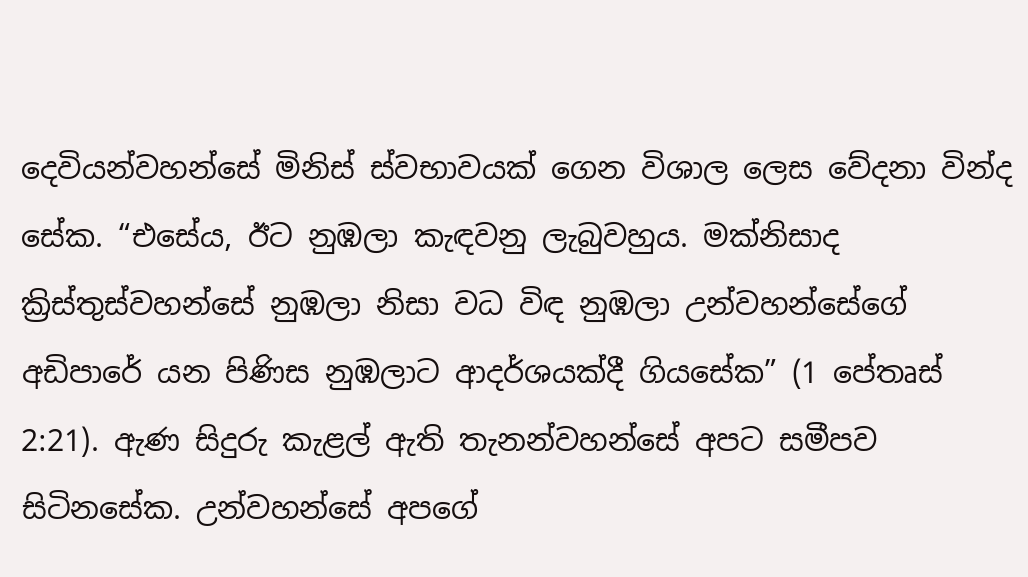දෙවියන්වහන්සේ මිනිස් ස්වභාවයක් ගෙන විශාල ලෙස වේදනා වින්ද සේක. “එසේය, ඊට නුඹලා කැඳවනු ලැබුවහුය. මක්නිසාද ක්‍රිස්තුස්වහන්සේ නුඹලා නිසා වධ විඳ නුඹලා උන්වහන්සේගේ අඩිපාරේ යන පිණිස නුඹලාට ආදර්ශයක්දී ගියසේක” (1 පේතෘස් 2:21). ඇණ සිදුරු කැළල් ඇති තැනන්වහන්සේ අපට සමීපව සිටිනසේක. උන්වහන්සේ අපගේ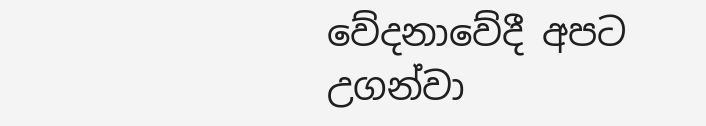වේදනාවේදී අපට උගන්වා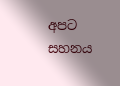අපට සහනය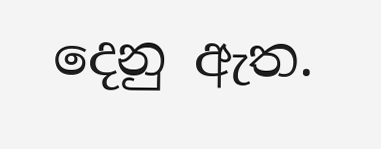දෙනු ඇත.